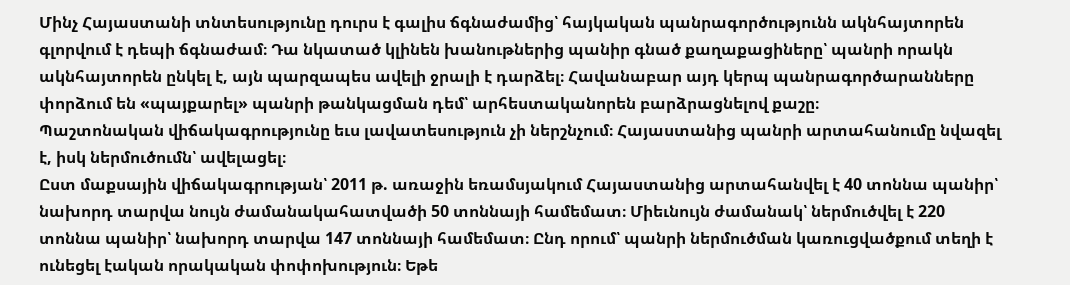Մինչ Հայաստանի տնտեսությունը դուրս է գալիս ճգնաժամից՝ հայկական պանրագործությունն ակնհայտորեն գլորվում է դեպի ճգնաժամ։ Դա նկատած կլինեն խանութներից պանիր գնած քաղաքացիները՝ պանրի որակն ակնհայտորեն ընկել է, այն պարզապես ավելի ջրալի է դարձել։ Հավանաբար այդ կերպ պանրագործարանները փորձում են «պայքարել» պանրի թանկացման դեմ՝ արհեստականորեն բարձրացնելով քաշը։
Պաշտոնական վիճակագրությունը եւս լավատեսություն չի ներշնչում։ Հայաստանից պանրի արտահանումը նվազել է, իսկ ներմուծումն՝ ավելացել։
Ըստ մաքսային վիճակագրության՝ 2011 թ. առաջին եռամսյակում Հայաստանից արտահանվել է 40 տոննա պանիր՝ նախորդ տարվա նույն ժամանակահատվածի 50 տոննայի համեմատ։ Միեւնույն ժամանակ՝ ներմուծվել է 220 տոննա պանիր՝ նախորդ տարվա 147 տոննայի համեմատ։ Ընդ որում՝ պանրի ներմուծման կառուցվածքում տեղի է ունեցել էական որակական փոփոխություն։ Եթե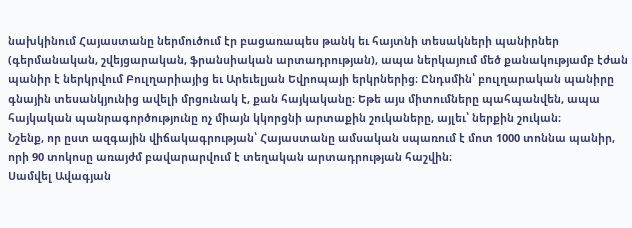նախկինում Հայաստանը ներմուծում էր բացառապես թանկ եւ հայտնի տեսակների պանիրներ (գերմանական, շվեյցարական, ֆրանսիական արտադրության), ապա ներկայում մեծ քանակությամբ էժան պանիր է ներկրվում Բուլղարիայից եւ Արեւելյան Եվրոպայի երկրներից։ Ընդսմին՝ բուլղարական պանիրը գնային տեսանկյունից ավելի մրցունակ է, քան հայկականը։ Եթե այս միտումները պահպանվեն, ապա հայկական պանրագործությունը ոչ միայն կկորցնի արտաքին շուկաները, այլեւ՝ ներքին շուկան։
Նշենք, որ ըստ ազգային վիճակագրության՝ Հայաստանը ամսական սպառում է մոտ 1000 տոննա պանիր, որի 90 տոկոսը առայժմ բավարարվում է տեղական արտադրության հաշվին։
Սամվել Ավագյան